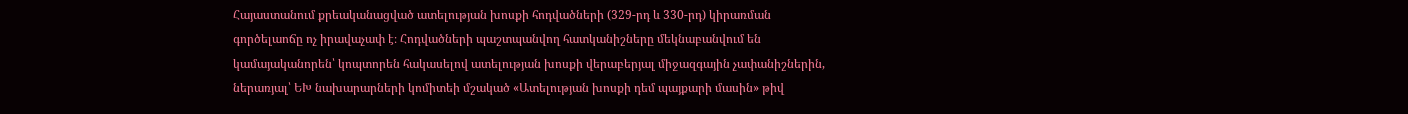Հայաստանում քրեականացված ատելության խոսքի հոդվածների (329-րդ և 330-րդ) կիրառման գործելաոճը ոչ իրավաչափ է։ Հոդվածների պաշտպանվող հատկանիշները մեկնաբանվում են կամայականորեն՝ կոպտորեն հակասելով ատելության խոսքի վերաբերյալ միջազգային չափանիշներին, ներառյալ՝ ԵԽ նախարարների կոմիտեի մշակած «Ատելության խոսքի դեմ պայքարի մասին» թիվ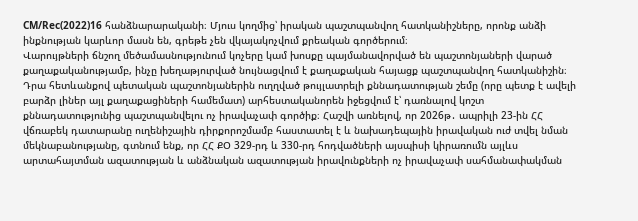CM/Rec(2022)16 հանձնարարականի։ Մյուս կողմից՝ իրական պաշտպանվող հատկանիշները, որոնք անձի ինքնության կարևոր մասն են, գրեթե չեն վկայակոչվում քրեական գործերում։
Վարույթների ճնշող մեծամասնությունում կոչերը կամ խոսքը պայմանավորված են պաշտոնյաների վարած քաղաքականությամբ, ինչը խեղաթյուրված նույնացվում է քաղաքական հայացք պաշտպանվող հատկանիշին։ Դրա հետևանքով պետական պաշտոնյաներին ուղղված թույլատրելի քննադատության շեմը (որը պետք է ավելի բարձր լիներ այլ քաղաքացիների համեմատ) արհեստականորեն իջեցվում է՝ դառնալով կոշտ քննադատությունից պաշտպանվելու ոչ իրավաչափ գործիք։ Հաշվի առնելով, որ 2026թ․ ապրիլի 23-ին ՀՀ վճռաբեկ դատարանը ուղենիշային դիրքորոշմամբ հաստատել է և նախադեպային իրավական ուժ տվել նման մեկնաբանությանը, գտնում ենք, որ ՀՀ ՔՕ 329-րդ և 330-րդ հոդվածների այսպիսի կիրառումն այլևս արտահայտման ազատության և անձնական ազատության իրավունքների ոչ իրավաչափ սահմանափակման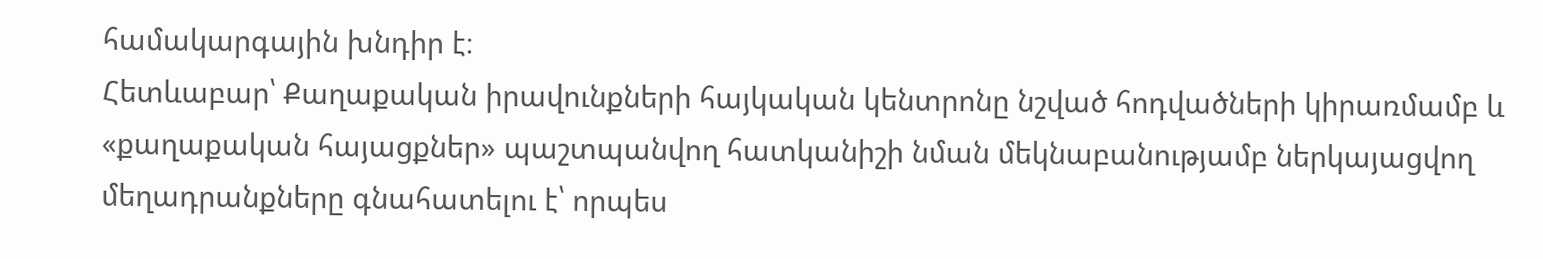համակարգային խնդիր է։
Հետևաբար՝ Քաղաքական իրավունքների հայկական կենտրոնը նշված հոդվածների կիրառմամբ և «քաղաքական հայացքներ» պաշտպանվող հատկանիշի նման մեկնաբանությամբ ներկայացվող մեղադրանքները գնահատելու է՝ որպես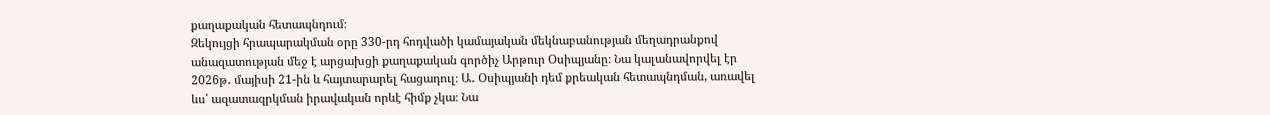քաղաքական հետապնդում։
Զեկույցի հրապարակման օրը 330-րդ հոդվածի կամայական մեկնաբանության մեղադրանքով անազատության մեջ է արցախցի քաղաքական գործիչ Արթուր Օսիպյանը։ Նա կալանավորվել էր 2026թ․ մայիսի 21-ին և հայտարարել հացադուլ։ Ա․ Օսիպյանի դեմ քրեական հետապնդման, առավել ևս՝ ազատազրկման իրավական որևէ հիմք չկա։ Նա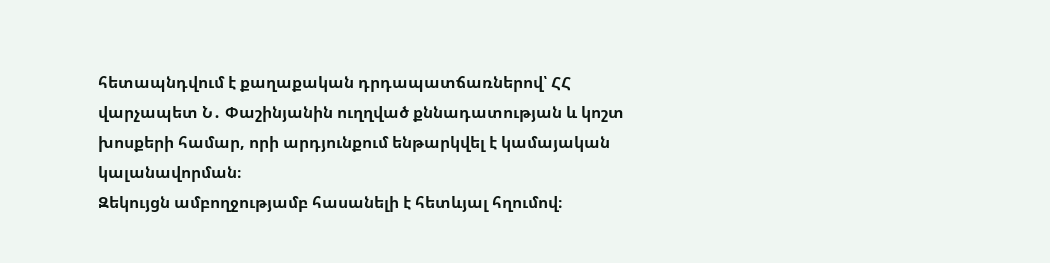հետապնդվում է քաղաքական դրդապատճառներով՝ ՀՀ վարչապետ Ն․ Փաշինյանին ուղղված քննադատության և կոշտ խոսքերի համար, որի արդյունքում ենթարկվել է կամայական կալանավորման։
Զեկույցն ամբողջությամբ հասանելի է հետևյալ հղումով։